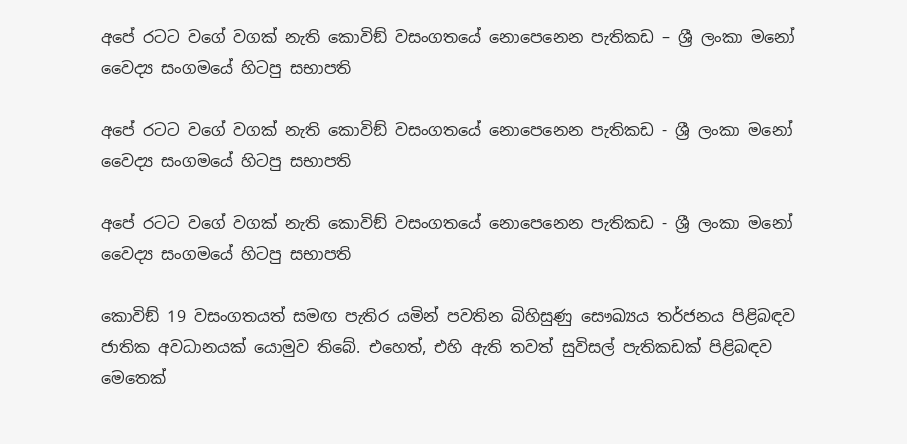අපේ රටට වගේ වගක් නැති කොවිඞ් වසංගතයේ නොපෙනෙන පැතිකඩ – ශ්‍රී ලංකා මනෝ වෛද්‍ය සංගමයේ හිටපු සභාපති

අපේ රටට වගේ වගක් නැති කොවිඞ් වසංගතයේ නොපෙනෙන පැතිකඩ - ශ්‍රී ලංකා මනෝ වෛද්‍ය සංගමයේ හිටපු සභාපති

අපේ රටට වගේ වගක් නැති කොවිඞ් වසංගතයේ නොපෙනෙන පැතිකඩ - ශ්‍රී ලංකා මනෝ වෛද්‍ය සංගමයේ හිටපු සභාපති

කොවිඞ් 19 වසංගතයත් සමඟ පැතිර යමින් පවතින බිහිසුණු සෞඛ්‍යය තර්ජනය පිළිබඳව ජාතික අවධානයක් යොමුව තිබේ. එහෙත්, එහි ඇති තවත් සුවිසල් පැතිකඩක් පිළිබඳව මෙතෙක්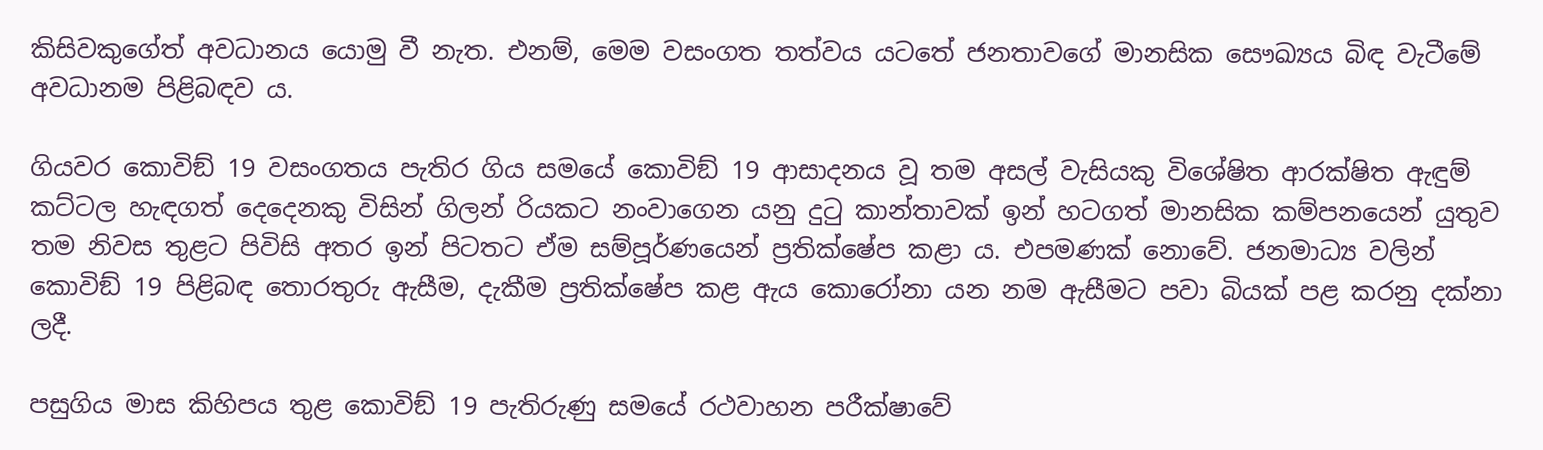කිසිවකුගේත් අවධානය යොමු වී නැත. එනම්, මෙම වසංගත තත්වය යටතේ ජනතාවගේ මානසික සෞඛ්‍යය බිඳ වැටීමේ අවධානම පිළිබඳව ය.

ගියවර කොවිඞ් 19 වසංගතය පැතිර ගිය සමයේ කොවිඞ් 19 ආසාදනය වූ තම අසල් වැසියකු විශේෂිත ආරක්ෂිත ඇඳුම් කට්ටල හැඳගත් දෙදෙනකු විසින් ගිලන් රියකට නංවාගෙන යනු දුටු කාන්තාවක් ඉන් හටගත් මානසික කම්පනයෙන් යුතුව තම නිවස තුළට පිවිසි අතර ඉන් පිටතට ඒම සම්පූර්ණයෙන් ප්‍රතික්ෂේප කළා ය. එපමණක් නොවේ. ජනමාධ්‍ය වලින් කොවිඞ් 19 පිළිබඳ තොරතුරු ඇසීම, දැකීම ප්‍රතික්ෂේප කළ ඇය කොරෝනා යන නම ඇසීමට පවා බියක් පළ කරනු දක්නා ලදී.

පසුගිය මාස කිහිපය තුළ කොවිඞ් 19 පැතිරුණු සමයේ රථවාහන පරීක්ෂාවේ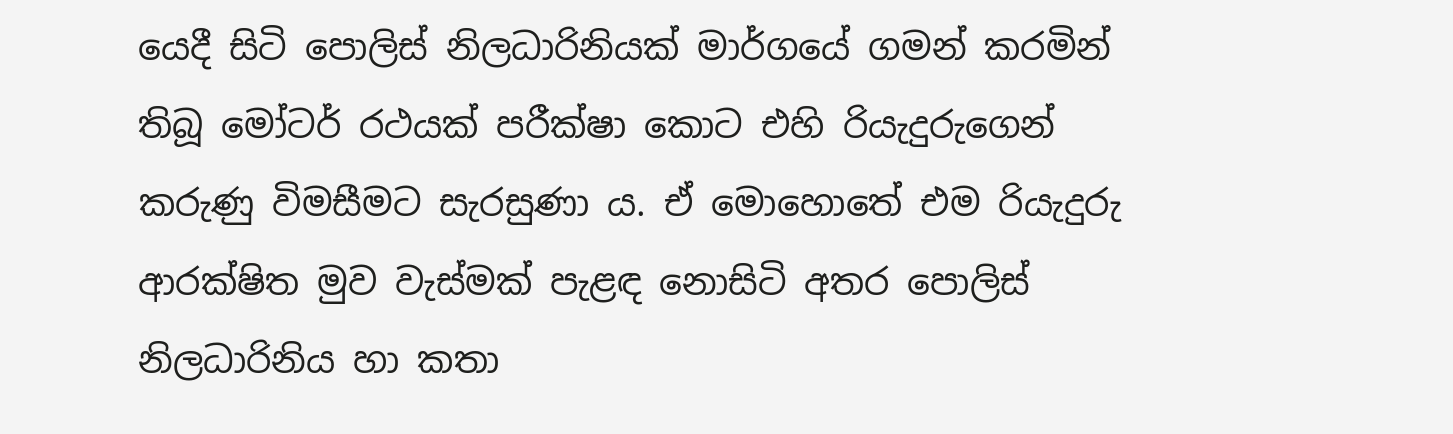යෙදී සිටි පොලිස් නිලධාරිනියක් මාර්ගයේ ගමන් කරමින් තිබූ මෝටර් රථයක් පරීක්ෂා කොට එහි රියැදුරුගෙන් කරුණු විමසීමට සැරසුණා ය. ඒ මොහොතේ එම රියැදුරු ආරක්ෂිත මුව වැස්මක් පැළඳ නොසිටි අතර පොලිස් නිලධාරිනිය හා කතා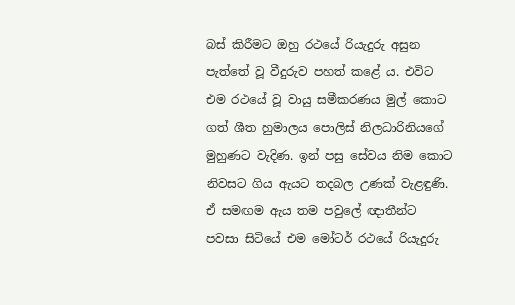බස් කිරීමට ඔහු රථයේ රියැදුරු අසුන පැත්තේ වූ වීදුරුව පහත් කළේ ය. එවිට එම රථයේ වූ වායු සමීකරණය මුල් කොට ගත් ශීත හුමාලය පොලිස් නිලධාරිනියගේ මුහුණට වැදිණ. ඉන් පසු සේවය නිම කොට නිවසට ගිය ඇයට තදබල උණක් වැළඳුණි. ඒ සමඟම ඇය තම පවුලේ ඥාතීන්ට පවසා සිටියේ එම මෝටර් රථයේ රියැදුරු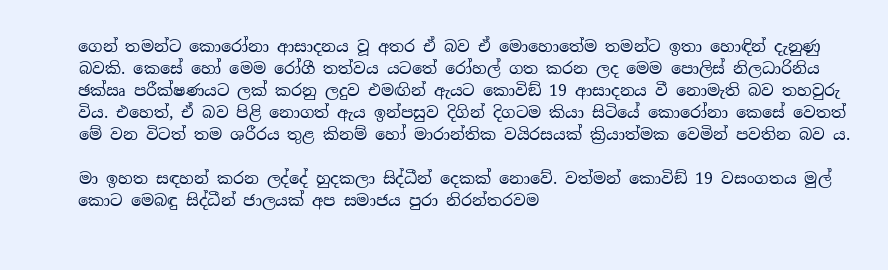ගෙන් තමන්ට කොරෝනා ආසාදනය වූ අතර ඒ බව ඒ මොහොතේම තමන්ට ඉතා හොඳින් දැනුණු බවකි. කෙසේ හෝ මෙම රෝගී තත්වය යටතේ රෝහල් ගත කරන ලද මෙම පොලිස් නිලධාරිනිය ඡක්‍ඍ පරීක්ෂණයට ලක් කරනු ලදුව එමඟින් ඇයට කොවිඞ් 19 ආසාදනය වී නොමැති බව තහවුරු විය. එහෙත්, ඒ බව පිළි නොගත් ඇය ඉන්පසුව දිගින් දිගටම කියා සිටියේ කොරෝනා කෙසේ වෙතත් මේ වන විටත් තම ශරීරය තුළ කිනම් හෝ මාරාන්තික වයිරසයක් ක්‍රියාත්මක වෙමින් පවතින බව ය.

මා ඉහත සඳහන් කරන ලද්දේ හුදකලා සිද්ධීන් දෙකක් නොවේ. වත්මන් කොවිඞ් 19 වසංගතය මුල් කොට මෙබඳු සිද්ධීන් ජාලයක් අප සමාජය පුරා නිරන්තරවම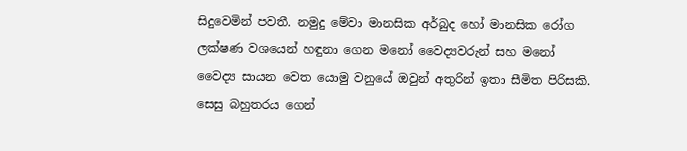සිදුවෙමින් පවතී. නමුදු මේවා මානසික අර්බුද හෝ මානසික රෝග ලක්ෂණ වශයෙන් හඳුනා ගෙන මනෝ වෛද්‍යවරුන් සහ මනෝ වෛද්‍ය සායන වෙත යොමු වනුයේ ඔවුන් අතුරින් ඉතා සීමිත පිරිසකි. සෙසු බහුතරය ගෙන්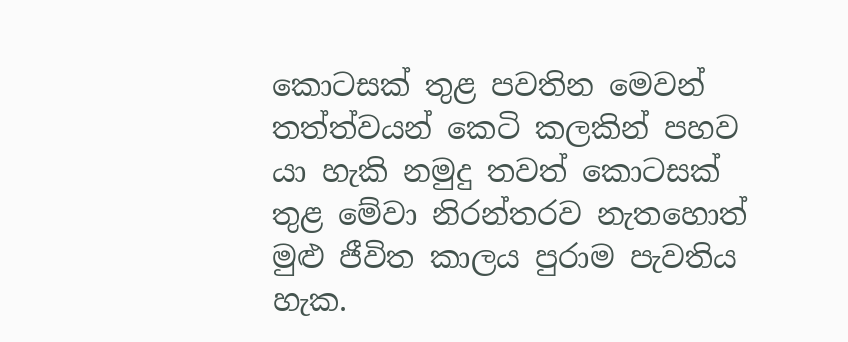කොටසක් තුළ පවතින මෙවන් තත්ත්වයන් කෙටි කලකින් පහව යා හැකි නමුදු තවත් කොටසක් තුළ මේවා නිරන්තරව නැතහොත් මුළු ජීවිත කාලය පුරාම පැවතිය හැක.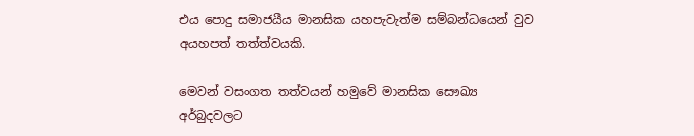එය පොදු සමාජයීය මානසික යහපැවැත්ම සම්බන්ධයෙන් වුව අයහපත් තත්ත්වයකි.

මෙවන් වසංගත තත්වයන් හමුවේ මානසික සෞඛ්‍ය අර්බුදවලට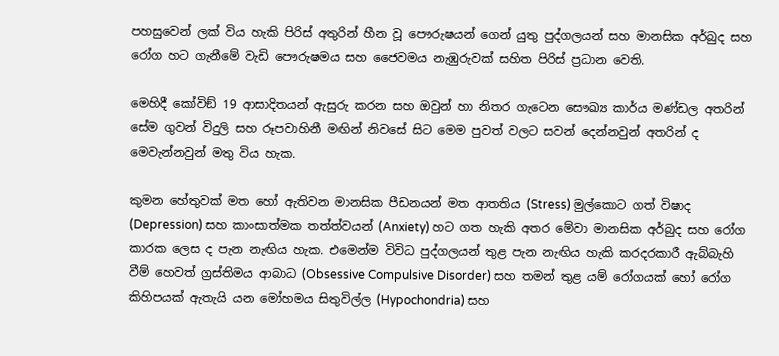පහසුවෙන් ලක් විය හැකි පිරිස් අතුරින් හීන වූ පෞරුෂයන් ගෙන් යුතු පුද්ගලයන් සහ මානසික අර්බුද සහ රෝග හට ගැනීමේ වැඩි පෞරුෂමය සහ ජෛවමය නැඹුරුවක් සහිත පිරිස් ප්‍රධාන වෙති.

මෙහිදී කෝවිඞ් 19 ආසාදිතයන් ඇසුරු කරන සහ ඔවුන් හා නිතර ගැටෙන සෞඛ්‍ය කාර්ය මණ්ඩල අතරින් සේම ගුවන් විදුලි සහ රූපවාහිනී මඟින් නිවසේ සිට මෙම පුවත් වලට සවන් දෙන්නවුන් අතරින් ද මෙවැන්නවුන් මතු විය හැක.

කුමන හේතුවක් මත හෝ ඇතිවන මානසික පීඩනයන් මත ආතතිය (Stress) මුල්කොට ගත් විෂාද (Depression) සහ කාංසාත්මක තත්ත්වයන් (Anxiety) හට ගත හැකි අතර මේවා මානසික අර්බුද සහ රෝග කාරක ලෙස ද පැන නැඟිය හැක. එමෙන්ම විවිධ පුද්ගලයන් තුළ පැන නැඟිය හැකි කරදරකාරී ඇබ්බැහි වීම් හෙවත් ග්‍රස්තිමය ආබාධ (Obsessive Compulsive Disorder) සහ තමන් තුළ යම් රෝගයක් හෝ රෝග කිහිපයක් ඇතැයි යන මෝහමය සිතුවිල්ල (Hypochondria) සහ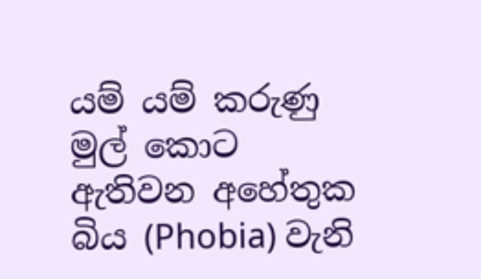යම් යම් කරුණු මුල් කොට ඇතිවන අහේතුක බිය (Phobia) වැනි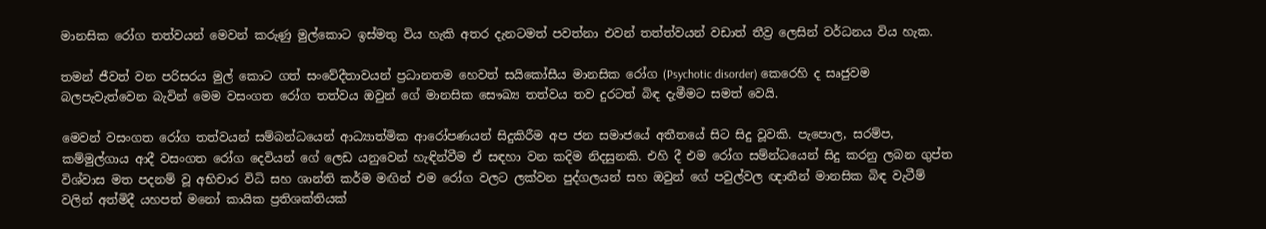මානසික රෝග තත්වයන් මෙවන් කරුණු මුල්කොට ඉස්මතු විය හැකි අතර දැනටමත් පවත්නා එවන් තත්ත්වයන් වඩාත් තීව්‍ර ලෙසින් වර්ධනය විය හැක.

තමන් ජීවත් වන පරිසරය මුල් කොට ගත් සංවේදීතාවයන් ප්‍රධානතම හෙවත් සයිකෝසීය මානසික රෝග (Psychotic disorder) කෙරෙහි ද සෘජුවම බලපැවැත්වෙන බැවින් මෙම වසංගත රෝග තත්වය ඔවුන් ගේ මානසික සෞඛ්‍ය තත්වය තව දුරටත් බිඳ දැමීමට සමත් වෙයි.

මෙවන් වසංගත රෝග තත්වයන් සම්බන්ධයෙන් ආධ්‍යාත්මික ආරෝපණයන් සිදුකිරීම අප ජන සමාජයේ අතීතයේ සිට සිදු වූවකි. පැපොල, සරම්ප, කම්මුල්ගාය ආදී වසංගත රෝග දෙවියන් ගේ ලෙඩ යනුවෙන් හැඳින්වීම ඒ සඳහා වන කදිම නිදසුනකි. එහි දී එම රෝග සම්න්ධයෙන් සිදු කරනු ලබන ගුප්ත විශ්වාස මත පදනම් වූ අභිචාර විධි සහ ශාන්ති කර්ම මඟින් එම රෝග වලට ලක්වන පුද්ගලයන් සහ ඔවුන් ගේ පවුල්වල ඥාතීන් මානසික බිඳ වැටීම් වලින් අත්මිදී යහපත් මනෝ කායික ප්‍රතිශක්තියක්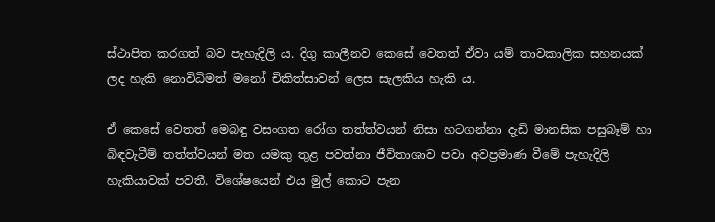ස්ථාපිත කරගත් බව පැහැදිලි ය. දිගු කාලීනව කෙසේ වෙතත් ඒවා යම් තාවකාලික සහනයක් ලද හැකි නොවිධිමත් මනෝ චිකිත්සාවන් ලෙස සැලකිය හැකි ය.

ඒ කෙසේ වෙතත් මෙබඳු වසංගත රෝග තත්ත්වයන් නිසා හටගන්නා දැඩි මානසික පසුබෑම් හා බිඳවැටීම් තත්ත්වයන් මත යමකු තුළ පවත්නා ජීවිතාශාව පවා අවප්‍රමාණ වීමේ පැහැදිලි හැකියාවක් පවතී. විශේෂයෙන් එය මුල් කොට පැන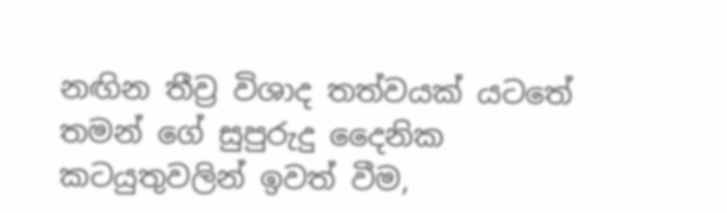නඟින තීව්‍ර විශාද තත්වයක් යටතේ තමන් ගේ සුපුරුදු දෛනික කටයුතුවලින් ඉවත් වීම,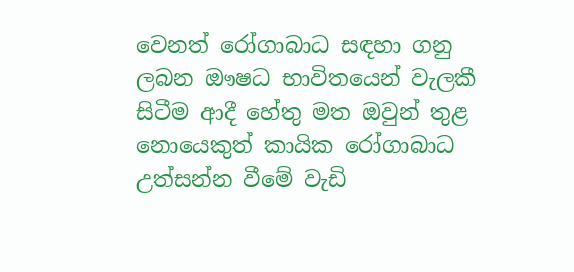වෙනත් රෝගාබාධ සඳහා ගනු ලබන ඖෂධ භාවිතයෙන් වැලකී සිටීම ආදී හේතු මත ඔවුන් තුළ නොයෙකුත් කායික රෝගාබාධ උත්සන්න වීමේ වැඩි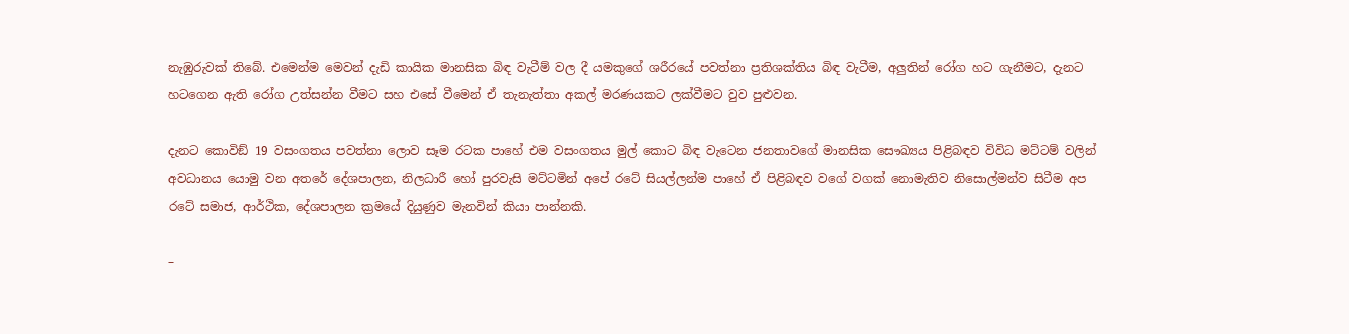නැඹුරුවක් තිබේ. එමෙන්ම මෙවන් දැඩි කායික මානසික බිඳ වැටීම් වල දී යමකුගේ ශරීරයේ පවත්නා ප්‍රතිශක්තිය බිඳ වැටීම, අලුතින් රෝග හට ගැනීමට, දැනට හටගෙන ඇති රෝග උත්සන්න වීමට සහ එසේ වීමෙන් ඒ තැනැත්තා අකල් මරණයකට ලක්වීමට වුව පුළුවන.

දැනට කොවිඞ් 19 වසංගතය පවත්නා ලොව සෑම රටක පාහේ එම වසංගතය මුල් කොට බිඳ වැටෙන ජනතාවගේ මානසික සෞඛ්‍යය පිළිබඳව විවිධ මට්ටම් වලින් අවධානය යොමු වන අතරේ දේශපාලන, නිලධාරී හෝ පුරවැසි මට්ටමින් අපේ රටේ සියල්ලන්ම පාහේ ඒ පිළිබඳව වගේ වගක් නොමැතිව නිසොල්මන්ව සිටීම අප රටේ සමාජ, ආර්ථික, දේශපාලන ක්‍රමයේ දියුණුව මැනවින් කියා පාන්නකි.

–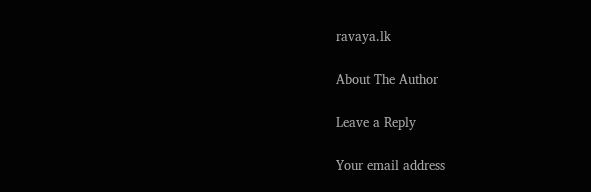ravaya.lk

About The Author

Leave a Reply

Your email address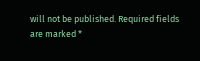will not be published. Required fields are marked *